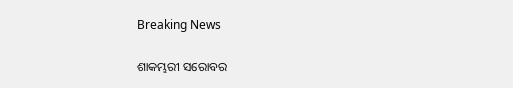Breaking News

ଶାକମ୍ଭରୀ ସରୋବର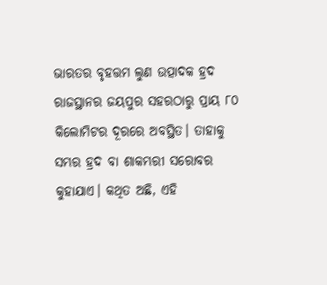ଭାରତର ବୃହତ୍ତମ ଲୁଣ ଉତ୍ପାଦକ ହ୍ରଦ ରାଜସ୍ଥାନର ଜୟପୁର ସହରଠାରୁ ପ୍ରାୟ ୮୦ କିଲୋମିଟର ଦୂରରେ ଅବସ୍ଥିତ। ତାହାକୁ ସମ୍ଭର ହ୍ରଦ ବା ଶାକମ୍ଭରୀ ସରୋବର କୁହାଯାଏ। କଥିତ ଅଛି, ଏହି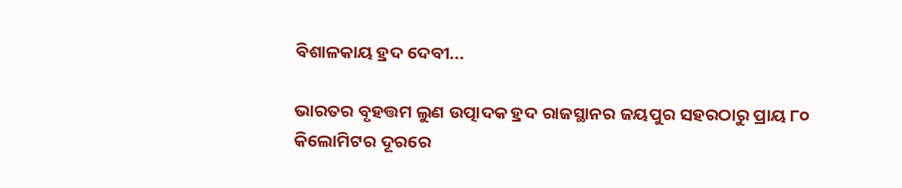ବିଶାଳକାୟ ହ୍ରଦ ଦେବୀ...

ଭାରତର ବୃହତ୍ତମ ଲୁଣ ଉତ୍ପାଦକ ହ୍ରଦ ରାଜସ୍ଥାନର ଜୟପୁର ସହରଠାରୁ ପ୍ରାୟ ୮୦ କିଲୋମିଟର ଦୂରରେ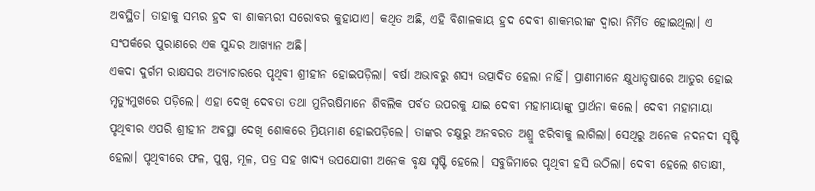ଅବସ୍ଥିତ। ତାହାକୁ ସମ୍ଭର ହ୍ରଦ ବା ଶାକମ୍ଭରୀ ସରୋବର କୁହାଯାଏ। କଥିତ ଅଛି, ଏହି ବିଶାଳକାୟ ହ୍ରଦ ଦେବୀ ଶାକମ୍ଭରୀଙ୍କ ଦ୍ବାରା ନିର୍ମିତ ହୋଇଥିଲା। ଏ ସଂପର୍କରେ ପୁରାଣରେ ଏକ ସୁନ୍ଦର ଆଖ୍ୟାନ ଅଛି।
ଏକଦା ଦୁର୍ଗମ ରାକ୍ଷସର ଅତ୍ୟାଚାରରେ ପୃଥିବୀ ଶ୍ରୀହୀନ ହୋଇପଡ଼ିଲା। ବର୍ଷା ଅଭାବରୁ ଶସ୍ୟ ଉତ୍ପାଦିତ ହେଲା ନାହିଁ। ପ୍ରାଣୀମାନେ କ୍ଷୁଧାତୃଷାରେ ଆତୁର ହୋଇ ମୃତ୍ୟୁମୁଖରେ ପଡ଼ିଲେ। ଏହା ଦେଖି ଦେବତା ତଥା ମୁନିଋଷିମାନେ ଶିବଲିକ ପର୍ବତ ଉପରକୁ ଯାଇ ଦେବୀ ମହାମାୟାଙ୍କୁ ପ୍ରାର୍ଥନା କଲେ। ଦେବୀ ମହାମାୟା ପୃଥିବୀର ଏପରି ଶ୍ରୀହୀନ ଅବସ୍ଥା ‌ଦେଖି ଶୋକରେ ମ୍ରିୟମାଣ ହୋଇପଡ଼ିଲେ। ତାଙ୍କର ଚକ୍ଷୁରୁ ଅନବରତ ଅଶ୍ରୁ ଝରିବାକୁ ଲାଗିଲା। ସେଥିରୁ ଅନେକ ନଦନଦୀ ସୃଷ୍ଟି ହେଲା। ପୃଥିବୀରେ ଫଳ, ପୁଷ୍ପ, ମୂଳ, ପତ୍ର ସହ ଖାଦ୍ୟ ଉପଯୋଗୀ ଅନେକ ବୃକ୍ଷ ସୃଷ୍ଟି ହେଲେ। ସବୁଜିମାରେ ପୃଥିବୀ ହସି ଉଠିଲା। ଦେବୀ ହେଲେ ଶତାକ୍ଷୀ,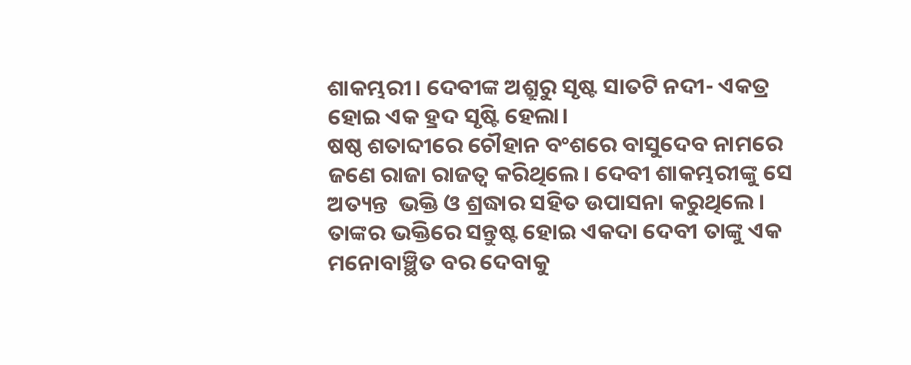ଶାକମ୍ଭରୀ। ଦେବୀଙ୍କ ଅଶ୍ରୁରୁ ସୃଷ୍ଟ ସାତଟି ନଦୀ- ଏକତ୍ର ହୋଇ ଏକ ହ୍ରଦ ସୃଷ୍ଟି ହେଲା।
ଷଷ୍ଠ ଶତାବ୍ଦୀରେ ଚୌହାନ ବଂଶରେ ବାସୁଦେବ ନାମରେ ଜଣେ ରାଜା ରାଜତ୍ବ କରିଥିଲେ। ଦେବୀ ଶାକମ୍ଭରୀଙ୍କୁ ସେ ଅତ୍ୟନ୍ତ  ଭକ୍ତି ଓ ଶ୍ରଦ୍ଧାର ସହିତ ଉପାସନା କରୁଥିଲେ। ତାଙ୍କର ଭକ୍ତିରେ ସନ୍ତୁଷ୍ଟ ହୋଇ ଏକଦା ଦେବୀ ତାଙ୍କୁ ଏକ ମନୋବାଞ୍ଛିତ ବର ଦେବାକୁ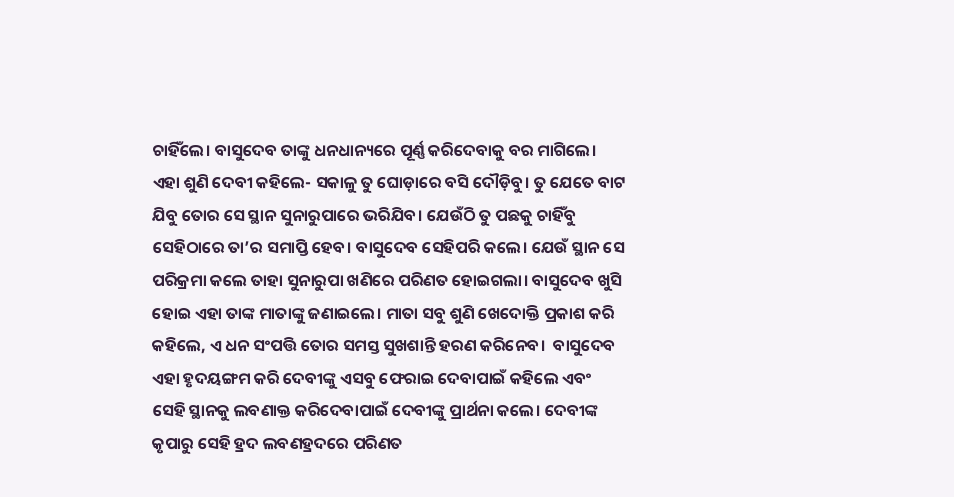ଚାହିଁଲେ। ବାସୁଦେବ ତାଙ୍କୁ ଧନଧାନ୍ୟରେ ପୂର୍ଣ୍ଣ କରିଦେବାକୁ ବର ମାଗିଲେ। ଏହା ଶୁଣି ଦେବୀ କହିଲେ- ସକାଳୁ ତୁ ‌ଘୋଡ଼ାରେ ବସି ଦୌଡ଼ିବୁ। ତୁ ଯେତେ ବାଟ ଯିବୁ ତୋର ସେ ସ୍ଥାନ ସୁନାରୁପାରେ ଭରିଯିବ। ଯେଉଁଠି ତୁ ପଛକୁ ଚାହିଁବୁ ସେହିଠାରେ ତା’ର ସମାପ୍ତି ହେବ। ବାସୁଦେବ ସେହିପରି କଲେ। ଯେଉଁ ସ୍ଥାନ ସେ ପରିକ୍ରମା କଲେ ତାହା ସୁନାରୁପା ଖଣିରେ ପରିଣତ ହୋଇଗଲା। ବାସୁଦେବ ଖୁସି ହୋଇ ଏହା ତାଙ୍କ ମାତାଙ୍କୁ ଜଣାଇଲେ। ମାତ‌ା ସବୁ ଶୁଣି ଖେଦୋକ୍ତି ପ୍ରକାଶ କରି କହିଲେ, ଏ ଧନ ସଂପତ୍ତି ତୋର ସମସ୍ତ ସୁଖଶାନ୍ତି ହରଣ କରିନେବ।  ବାସୁଦେବ ଏହା ହୃଦୟଙ୍ଗମ କରି ଦେବୀଙ୍କୁ ଏସବୁ ଫେରାଇ ଦେବାପାଇଁ କହିଲେ ଏବଂ ସେହି ସ୍ଥାନକୁ ଲବଣାକ୍ତ କରିଦେବାପାଇଁ ଦେବୀଙ୍କୁ ପ୍ରାର୍ଥନା କଲେ। ଦେବୀଙ୍କ କୃପାରୁ ସେହି ହ୍ରଦ ଲବଣହ୍ରଦରେ ପରିଣତ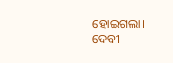ହୋଇଗଲା।
ଦେବୀ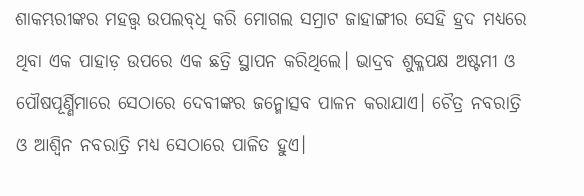ଶାକମ୍ଭରୀଙ୍କର ମହତ୍ତ୍ବ ଉପଲବ୍‌ଧି କରି ମୋଗଲ ସମ୍ରାଟ ଜାହାଙ୍ଗୀର ସେହି ହ୍ରଦ ମଧ୍ୟରେ ଥିବା ଏକ ପାହାଡ଼ ଉପରେ ଏକ ଛତ୍ରି ସ୍ଥାପନ କରିଥିଲେ। ଭାଦ୍ରବ ଶୁକ୍ଳପକ୍ଷ ଅଷ୍ଟମୀ ଓ ପୌଷପୂର୍ଣ୍ଣିମାରେ ସେଠାରେ ଦେବୀଙ୍କର ଜନ୍ମୋତ୍ସବ ପାଳନ କରାଯାଏ। ଚୈତ୍ର ନବରାତ୍ରି ଓ ଆଶ୍ବିନ ନବରାତ୍ରି ମଧ୍ୟ ସେଠାରେ ପାଳିତ ହୁଏ।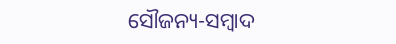ସୌଜନ୍ୟ-ସମ୍ୱାଦ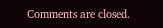Comments are closed.